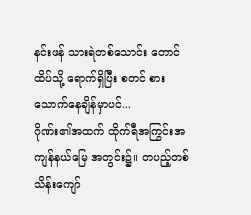နင်းဖန် သားရဲတစ်သောင်း တောင်ထိပ်သို့ ရောက်ရှိပြီး စတင် စားသောက်နေချိန်မှာပင်...
ဂိုဏ်း၏အထက် ထိုက်ရီအကြွင်းအကျန်နယ်မြေ အတွင်း၌။ တပည့်တစ်သိန်းကျော်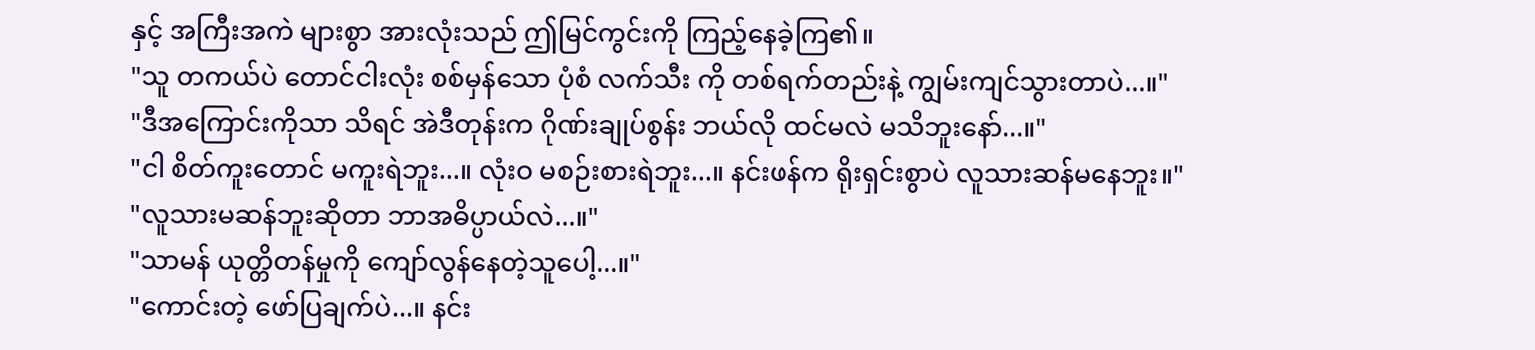နှင့် အကြီးအကဲ များစွာ အားလုံးသည် ဤမြင်ကွင်းကို ကြည့်နေခဲ့ကြ၏။
"သူ တကယ်ပဲ တောင်ငါးလုံး စစ်မှန်သော ပုံစံ လက်သီး ကို တစ်ရက်တည်းနဲ့ ကျွမ်းကျင်သွားတာပဲ...။"
"ဒီအကြောင်းကိုသာ သိရင် အဲဒီတုန်းက ဂိုဏ်းချုပ်စွန်း ဘယ်လို ထင်မလဲ မသိဘူးနော်...။"
"ငါ စိတ်ကူးတောင် မကူးရဲဘူး...။ လုံးဝ မစဉ်းစားရဲဘူး...။ နင်းဖန်က ရိုးရှင်းစွာပဲ လူသားဆန်မနေဘူး။"
"လူသားမဆန်ဘူးဆိုတာ ဘာအဓိပ္ပာယ်လဲ...။"
"သာမန် ယုတ္တိတန်မှုကို ကျော်လွန်နေတဲ့သူပေါ့...။"
"ကောင်းတဲ့ ဖော်ပြချက်ပဲ...။ နင်း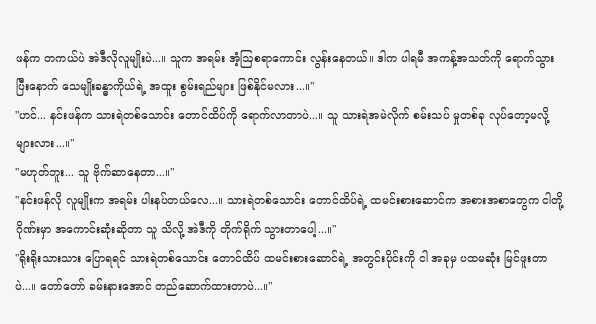ဖန်က တကယ်ပဲ အဲဒီလိုလူမျိုးပဲ...။ သူက အရမ်း အံ့ဩစရာကောင်း လွန်းနေတယ်။ ဒါက ပါရမီ အကန့်အသတ်ကို ရောက်သွားပြီးနောက် သေမျိုးခန္ဓာကိုယ်ရဲ့ အထူး စွမ်းရည်များ ဖြစ်နိုင်မလား...။"
"ဟင်... နင်းဖန်က သားရဲတစ်သောင်း တောင်ထိပ်ကို ရောက်လာတာပဲ...။ သူ သားရဲအမဲလိုက် စမ်းသပ် မှုတစ်ခု လုပ်တော့မလို့များလား...။"
"မဟုတ်ဘူး... သူ ဗိုက်ဆာနေတာ...။"
"နင်းဖန်လို လူမျိုးက အရမ်း ပါးနပ်တယ်လေ...။ သားရဲတစ်သောင်း တောင်ထိပ်ရဲ့ ထမင်းစားဆောင်က အစားအစာတွေက ငါတို့ဂိုဏ်းမှာ အကောင်းဆုံးဆိုတာ သူ သိလို့ အဲဒီကို တိုက်ရိုက် သွားတာပေါ့...။"
"ရိုးရိုးသားသား ပြောရရင် သားရဲတစ်သောင်း တောင်ထိပ် ထမင်းစားဆောင်ရဲ့ အတွင်းပိုင်းကို ငါ အခုမှ ပထမဆုံး မြင်ဖူးတာပဲ...။ တော်တော် ခမ်းနားအောင် တည်ဆောက်ထားတာပဲ...။"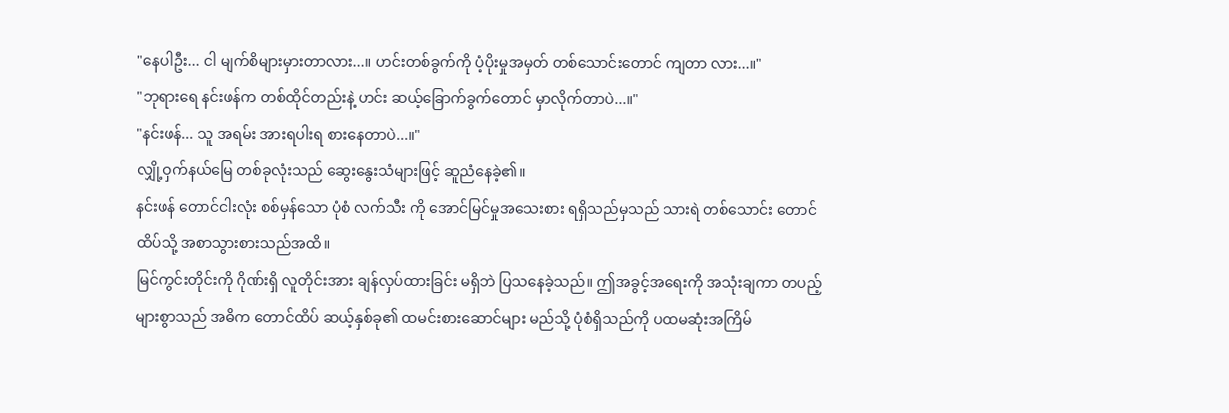"နေပါဦး... ငါ မျက်စိများမှားတာလား...။ ဟင်းတစ်ခွက်ကို ပံ့ပိုးမှုအမှတ် တစ်သောင်းတောင် ကျတာ လား...။"
"ဘုရားရေ နင်းဖန်က တစ်ထိုင်တည်းနဲ့ ဟင်း ဆယ့်ခြောက်ခွက်တောင် မှာလိုက်တာပဲ...။"
"နင်းဖန်... သူ အရမ်း အားရပါးရ စားနေတာပဲ...။"
လျှို့ဝှက်နယ်မြေ တစ်ခုလုံးသည် ဆွေးနွေးသံများဖြင့် ဆူညံနေခဲ့၏။
နင်းဖန် တောင်ငါးလုံး စစ်မှန်သော ပုံစံ လက်သီး ကို အောင်မြင်မှုအသေးစား ရရှိသည်မှသည် သားရဲ တစ်သောင်း တောင်ထိပ်သို့ အစာသွားစားသည်အထိ။
မြင်ကွင်းတိုင်းကို ဂိုဏ်းရှိ လူတိုင်းအား ချန်လှပ်ထားခြင်း မရှိဘဲ ပြသနေခဲ့သည်။ ဤအခွင့်အရေးကို အသုံးချကာ တပည့်များစွာသည် အဓိက တောင်ထိပ် ဆယ့်နှစ်ခု၏ ထမင်းစားဆောင်များ မည်သို့ ပုံစံရှိသည်ကို ပထမဆုံးအကြိမ်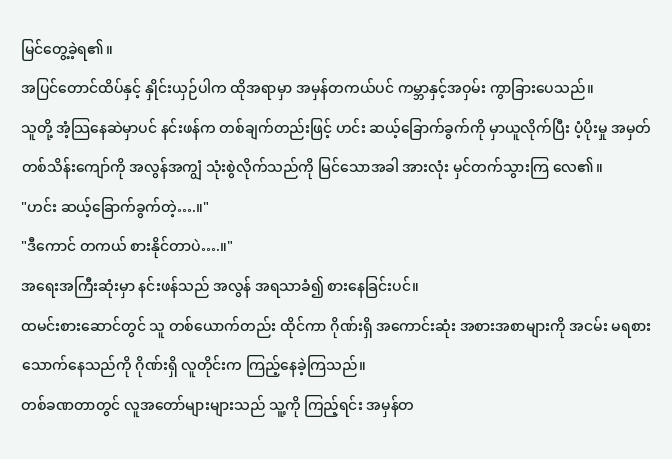မြင်တွေ့ခဲ့ရ၏။
အပြင်တောင်ထိပ်နှင့် နှိုင်းယှဉ်ပါက ထိုအရာမှာ အမှန်တကယ်ပင် ကမ္ဘာနှင့်အဝှမ်း ကွာခြားပေသည်။
သူတို့ အံ့သြနေဆဲမှာပင် နင်းဖန်က တစ်ချက်တည်းဖြင့် ဟင်း ဆယ့်ခြောက်ခွက်ကို မှာယူလိုက်ပြီး ပံ့ပိုးမှု အမှတ် တစ်သိန်းကျော်ကို အလွန်အကျွံ သုံးစွဲလိုက်သည်ကို မြင်သောအခါ အားလုံး မှင်တက်သွားကြ လေ၏။
"ဟင်း ဆယ့်ခြောက်ခွက်တဲ့….။"
"ဒီကောင် တကယ် စားနိုင်တာပဲ….။"
အရေးအကြီးဆုံးမှာ နင်းဖန်သည် အလွန် အရသာခံ၍ စားနေခြင်းပင်။
ထမင်းစားဆောင်တွင် သူ တစ်ယောက်တည်း ထိုင်ကာ ဂိုဏ်းရှိ အကောင်းဆုံး အစားအစာများကို အငမ်း မရစားသောက်နေသည်ကို ဂိုဏ်းရှိ လူတိုင်းက ကြည့်နေခဲ့ကြသည်။
တစ်ခဏတာတွင် လူအတော်များများသည် သူ့ကို ကြည့်ရင်း အမှန်တ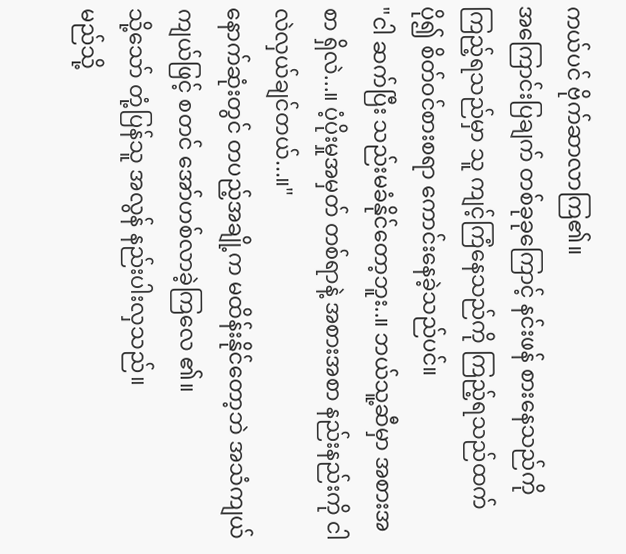ကယ်ပင် ဗိုက်ဆာလာကြ၏။
အကြောင်းပြချက် တစ်ခုခုကြောင့် နင်းဖန် စားနေသည်ကို ကြည့်ရသည်မှာ သူ ကျင့်ကြံနေသည်ကို ကြည့်ရသည်ထက် ပို၍ စိတ်ဝင်စားစရာ ကောင်းနေခဲ့သည်ပင်။
"ငါ ဆက်ပြီး သည်းမခံနိုင်တော့ဘူး..။ ဘယ်သူ့ဆီမှာ အစားအစာ ရှိလဲ...။ ပံ့ပိုးမှုအမှတ် တစ်ရာနဲ့ အစားအစာ နည်းနည်းကို ငါ လဲလှယ်ချင်တယ်...။"
နောက်ဆုံးတွင် တပည့်အချို့က မထိန်းနိုင်တော့ဘဲ အသံကျယ်ကျယ်ဖြင့် စတင် အော်ဟစ်လာခဲ့ကြလေ ၏။
သို့သော် တုံ့ပြန်သူ အလွန် နည်းပါးလှသည်။
မည်သို့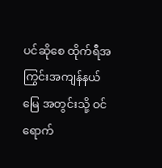ပင်ဆိုစေ ထိုက်ရီအကြွင်းအကျန်နယ်မြေ အတွင်းသို့ ဝင်ရောက်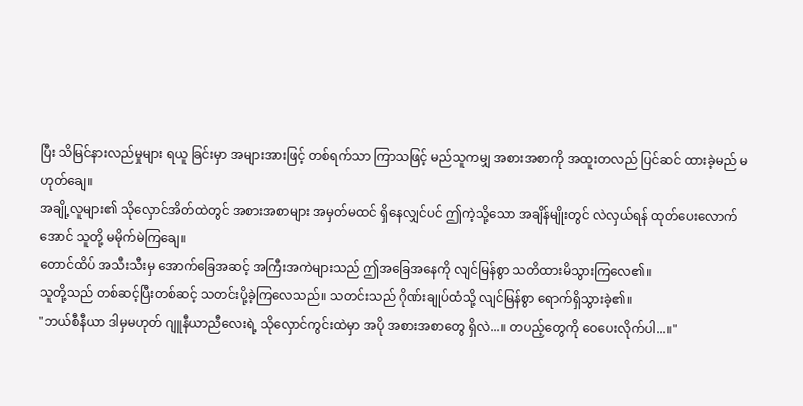ပြီး သိမြင်နားလည်မှုများ ရယူ ခြင်းမှာ အများအားဖြင့် တစ်ရက်သာ ကြာသဖြင့် မည်သူကမျှ အစားအစာကို အထူးတလည် ပြင်ဆင် ထားခဲ့မည် မဟုတ်ချေ။
အချို့လူများ၏ သိုလှောင်အိတ်ထဲတွင် အစားအစာများ အမှတ်မထင် ရှိနေလျှင်ပင် ဤကဲ့သို့သော အချိန်မျိုးတွင် လဲလှယ်ရန် ထုတ်ပေးလောက်အောင် သူတို့ မမိုက်မဲကြချေ။
တောင်ထိပ် အသီးသီးမှ အောက်ခြေအဆင့် အကြီးအကဲများသည် ဤအခြေအနေကို လျင်မြန်စွာ သတိထားမိသွားကြလေ၏။
သူတို့သည် တစ်ဆင့်ပြီးတစ်ဆင့် သတင်းပို့ခဲ့ကြလေသည်။ သတင်းသည် ဂိုဏ်းချုပ်ထံသို့ လျင်မြန်စွာ ရောက်ရှိသွားခဲ့၏။
"ဘယ်စီနီယာ ဒါမှမဟုတ် ဂျူနီယာညီလေးရဲ့ သိုလှောင်ကွင်းထဲမှာ အပို အစားအစာတွေ ရှိလဲ...။ တပည့်တွေကို ဝေပေးလိုက်ပါ...။"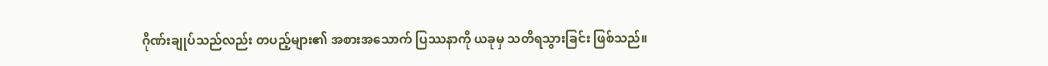ဂိုဏ်းချုပ်သည်လည်း တပည့်များ၏ အစားအသောက် ပြဿနာကို ယခုမှ သတိရသွားခြင်း ဖြစ်သည်။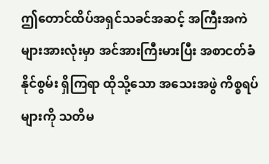ဤတောင်ထိပ်အရှင်သခင်အဆင့် အကြီးအကဲများအားလုံးမှာ အင်အားကြီးမားပြီး အစာငတ်ခံနိုင်စွမ်း ရှိကြရာ ထိုသို့သော အသေးအဖွဲ ကိစ္စရပ်များကို သတိမ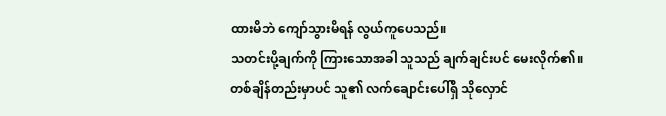ထားမိဘဲ ကျော်သွားမိရန် လွယ်ကူပေသည်။
သတင်းပို့ချက်ကို ကြားသောအခါ သူသည် ချက်ချင်းပင် မေးလိုက်၏။
တစ်ချိန်တည်းမှာပင် သူ၏ လက်ချောင်းပေါ်ရှိ သိုလှောင်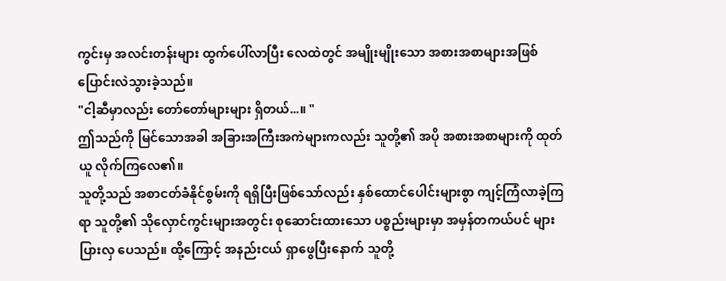ကွင်းမှ အလင်းတန်းများ ထွက်ပေါ်လာပြီး လေထဲတွင် အမျိုးမျိုးသော အစားအစာများအဖြစ် ပြောင်းလဲသွားခဲ့သည်။
"ငါ့ဆီမှာလည်း တော်တော်များများ ရှိတယ်...။ "
ဤသည်ကို မြင်သောအခါ အခြားအကြီးအကဲများကလည်း သူတို့၏ အပို အစားအစာများကို ထုတ်ယူ လိုက်ကြလေ၏။
သူတို့သည် အစာငတ်ခံနိုင်စွမ်းကို ရရှိပြီးဖြစ်သော်လည်း နှစ်ထောင်ပေါင်းများစွာ ကျင့်ကြံလာခဲ့ကြရာ သူတို့၏ သိုလှောင်ကွင်းများအတွင်း စုဆောင်းထားသော ပစ္စည်းများမှာ အမှန်တကယ်ပင် များပြားလှ ပေသည်။ ထို့ကြောင့် အနည်းငယ် ရှာဖွေပြီးနောက် သူတို့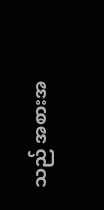သည် အစားအ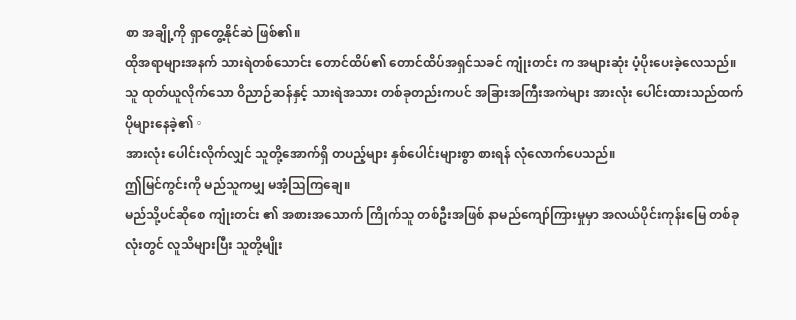စာ အချို့ကို ရှာတွေ့နိုင်ဆဲ ဖြစ်၏။
ထိုအရာများအနက် သားရဲတစ်သောင်း တောင်ထိပ်၏ တောင်ထိပ်အရှင်သခင် ကျုံးတင်း က အများဆုံး ပံ့ပိုးပေးခဲ့လေသည်။
သူ ထုတ်ယူလိုက်သော ဝိညာဉ်ဆန်နှင့် သားရဲအသား တစ်ခုတည်းကပင် အခြားအကြီးအကဲများ အားလုံး ပေါင်းထားသည်ထက် ပိုများနေခဲ့၏。
အားလုံး ပေါင်းလိုက်လျှင် သူတို့အောက်ရှိ တပည့်များ နှစ်ပေါင်းများစွာ စားရန် လုံလောက်ပေသည်။
ဤမြင်ကွင်းကို မည်သူကမျှ မအံ့သြကြချေ။
မည်သို့ပင်ဆိုစေ ကျုံးတင်း ၏ အစားအသောက် ကြိုက်သူ တစ်ဦးအဖြစ် နာမည်ကျော်ကြားမှုမှာ အလယ်ပိုင်းကုန်းမြေ တစ်ခုလုံးတွင် လူသိများပြီး သူတို့မျိုး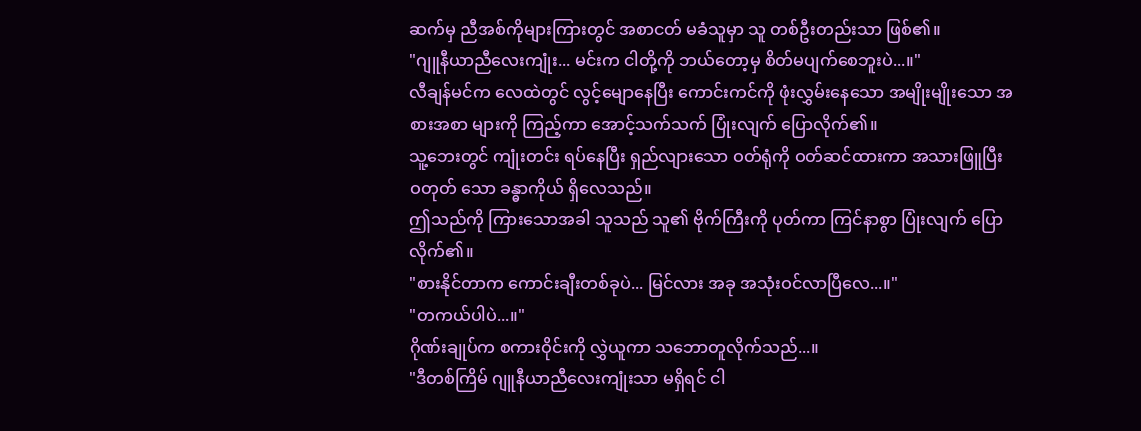ဆက်မှ ညီအစ်ကိုများကြားတွင် အစာငတ် မခံသူမှာ သူ တစ်ဦးတည်းသာ ဖြစ်၏။
"ဂျူနီယာညီလေးကျုံး... မင်းက ငါတို့ကို ဘယ်တော့မှ စိတ်မပျက်စေဘူးပဲ...။"
လီချန်မင်က လေထဲတွင် လွင့်မျောနေပြီး ကောင်းကင်ကို ဖုံးလွှမ်းနေသော အမျိုးမျိုးသော အစားအစာ များကို ကြည့်ကာ အောင့်သက်သက် ပြုံးလျက် ပြောလိုက်၏။
သူ့ဘေးတွင် ကျုံးတင်း ရပ်နေပြီး ရှည်လျားသော ဝတ်ရုံကို ဝတ်ဆင်ထားကာ အသားဖြူပြီး ဝတုတ် သော ခန္ဓာကိုယ် ရှိလေသည်။
ဤသည်ကို ကြားသောအခါ သူသည် သူ၏ ဗိုက်ကြီးကို ပုတ်ကာ ကြင်နာစွာ ပြုံးလျက် ပြောလိုက်၏။
"စားနိုင်တာက ကောင်းချီးတစ်ခုပဲ... မြင်လား အခု အသုံးဝင်လာပြီလေ...။"
"တကယ်ပါပဲ...။"
ဂိုဏ်းချုပ်က စကားဝိုင်းကို လွှဲယူကာ သဘောတူလိုက်သည်...။
"ဒီတစ်ကြိမ် ဂျူနီယာညီလေးကျုံးသာ မရှိရင် ငါ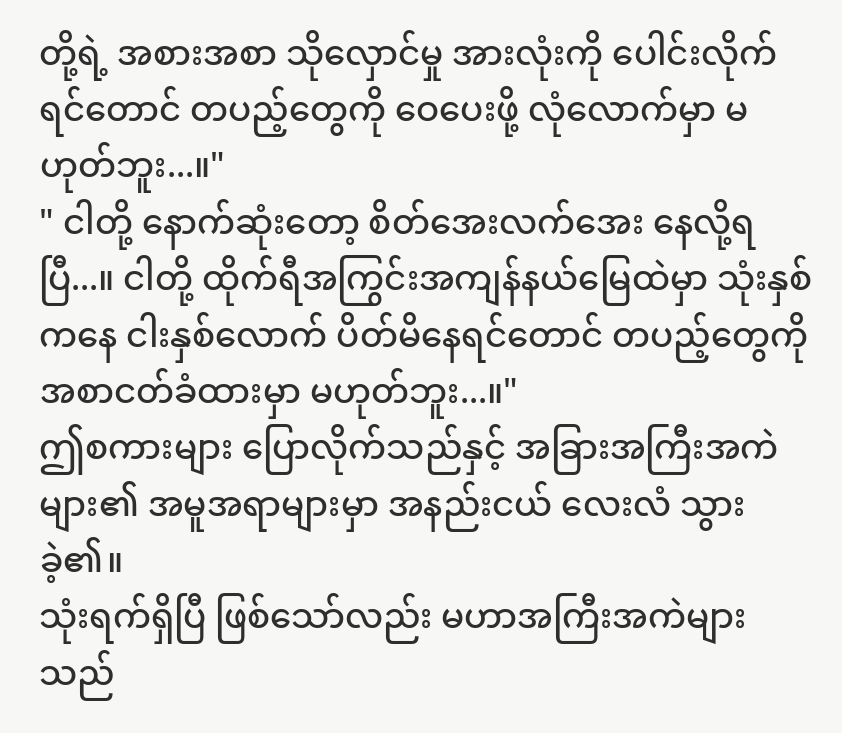တို့ရဲ့ အစားအစာ သိုလှောင်မှု အားလုံးကို ပေါင်းလိုက် ရင်တောင် တပည့်တွေကို ဝေပေးဖို့ လုံလောက်မှာ မဟုတ်ဘူး...။"
" ငါတို့ နောက်ဆုံးတော့ စိတ်အေးလက်အေး နေလို့ရပြီ...။ ငါတို့ ထိုက်ရီအကြွင်းအကျန်နယ်မြေထဲမှာ သုံးနှစ်ကနေ ငါးနှစ်လောက် ပိတ်မိနေရင်တောင် တပည့်တွေကို အစာငတ်ခံထားမှာ မဟုတ်ဘူး...။"
ဤစကားများ ပြောလိုက်သည်နှင့် အခြားအကြီးအကဲများ၏ အမူအရာများမှာ အနည်းငယ် လေးလံ သွားခဲ့၏။
သုံးရက်ရှိပြီ ဖြစ်သော်လည်း မဟာအကြီးအကဲများသည်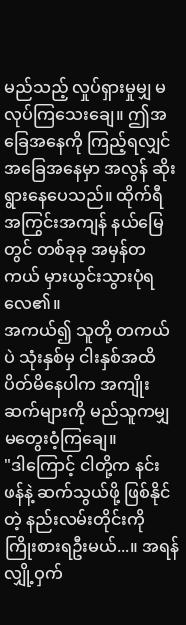မည်သည့် လှုပ်ရှားမှုမျှ မလုပ်ကြသေးချေ။ ဤအခြေအနေကို ကြည့်ရလျှင် အခြေအနေမှာ အလွန် ဆိုးရွားနေပေသည်။ ထိုက်ရီအကြွင်းအကျန် နယ်မြေ တွင် တစ်ခုခု အမှန်တကယ် မှားယွင်းသွားပုံရလေ၏။
အကယ်၍ သူတို့ တကယ်ပဲ သုံးနှစ်မှ ငါးနှစ်အထိ ပိတ်မိနေပါက အကျိုးဆက်များကို မည်သူကမျှ မတွေးဝံ့ကြချေ။
"ဒါကြောင့် ငါတို့က နင်းဖန်နဲ့ ဆက်သွယ်ဖို့ ဖြစ်နိုင်တဲ့ နည်းလမ်းတိုင်းကို ကြိုးစားရဦးမယ်...။ အရန် လျှို့ဝှက်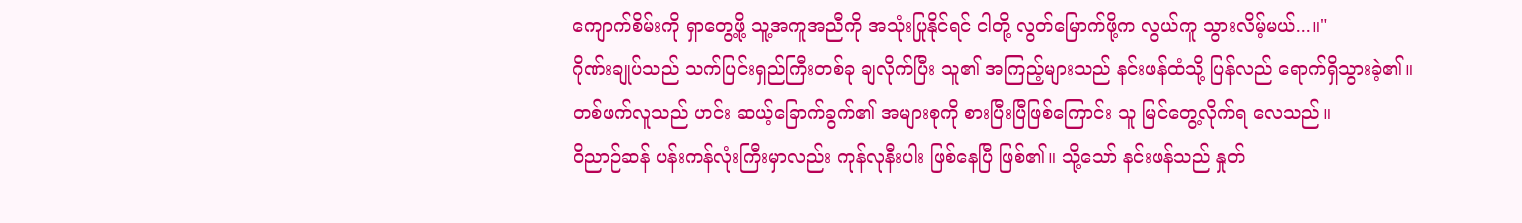ကျောက်စိမ်းကို ရှာတွေ့ဖို့ သူ့အကူအညီကို အသုံးပြုနိုင်ရင် ငါတို့ လွတ်မြောက်ဖို့က လွယ်ကူ သွားလိမ့်မယ်...။"
ဂိုဏ်းချုပ်သည် သက်ပြင်းရှည်ကြီးတစ်ခု ချလိုက်ပြီး သူ၏ အကြည့်များသည် နင်းဖန်ထံသို့ ပြန်လည် ရောက်ရှိသွားခဲ့၏။
တစ်ဖက်လူသည် ဟင်း ဆယ့်ခြောက်ခွက်၏ အများစုကို စားပြီးပြီဖြစ်ကြောင်း သူ မြင်တွေ့လိုက်ရ လေသည်။
ဝိညာဉ်ဆန် ပန်းကန်လုံးကြီးမှာလည်း ကုန်လုနီးပါး ဖြစ်နေပြီ ဖြစ်၏။ သို့သော် နင်းဖန်သည် နှုတ်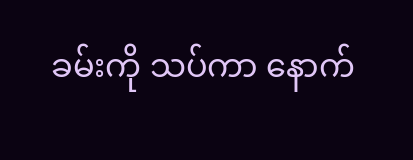ခမ်းကို သပ်ကာ နောက်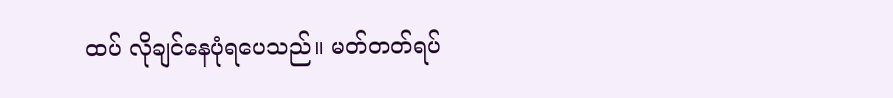ထပ် လိုချင်နေပုံရပေသည်။ မတ်တတ်ရပ်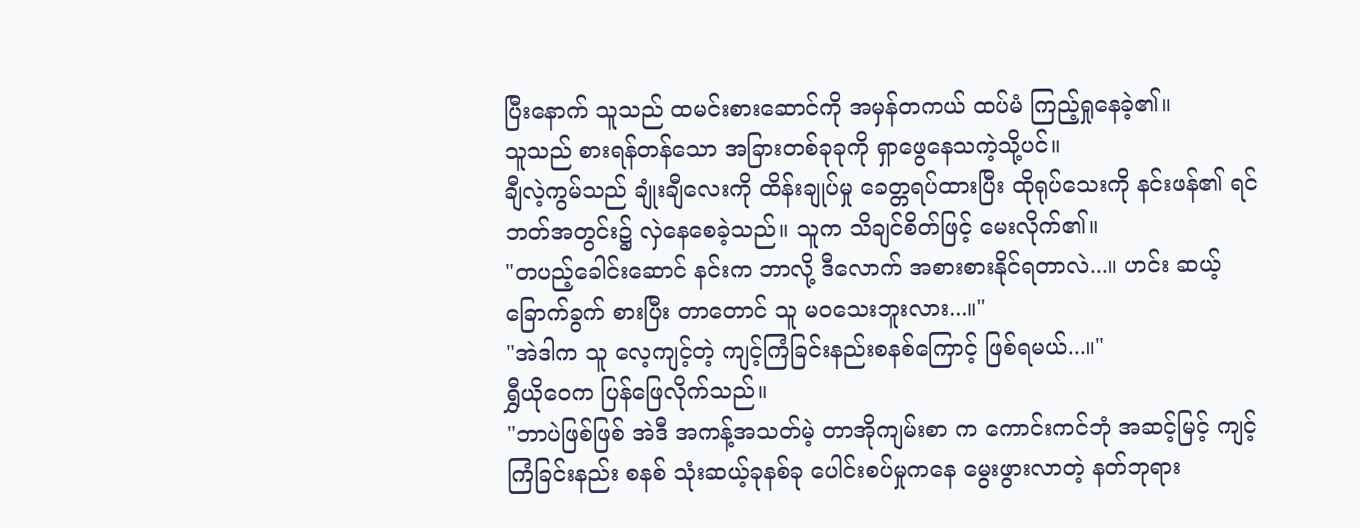ပြီးနောက် သူသည် ထမင်းစားဆောင်ကို အမှန်တကယ် ထပ်မံ ကြည့်ရှုနေခဲ့၏။
သူသည် စားရန်တန်သော အခြားတစ်ခုခုကို ရှာဖွေနေသကဲ့သို့ပင်။
ချီလဲ့ကွမ်သည် ချုံးချီလေးကို ထိန်းချုပ်မှု ခေတ္တရပ်ထားပြီး ထိုရုပ်သေးကို နင်းဖန်၏ ရင်ဘတ်အတွင်း၌ လှဲနေစေခဲ့သည်။ သူက သိချင်စိတ်ဖြင့် မေးလိုက်၏။
"တပည့်ခေါင်းဆောင် နင်းက ဘာလို့ ဒီလောက် အစားစားနိုင်ရတာလဲ...။ ဟင်း ဆယ့်ခြောက်ခွက် စားပြီး တာတောင် သူ မဝသေးဘူးလား...။"
"အဲဒါက သူ လေ့ကျင့်တဲ့ ကျင့်ကြံခြင်းနည်းစနစ်ကြောင့် ဖြစ်ရမယ်...။"
ရွှီယိုဝေက ပြန်ဖြေလိုက်သည်။
"ဘာပဲဖြစ်ဖြစ် အဲဒီ အကန့်အသတ်မဲ့ တာအိုကျမ်းစာ က ကောင်းကင်ဘုံ အဆင့်မြင့် ကျင့်ကြံခြင်းနည်း စနစ် သုံးဆယ့်ခုနစ်ခု ပေါင်းစပ်မှုကနေ မွေးဖွားလာတဲ့ နတ်ဘုရား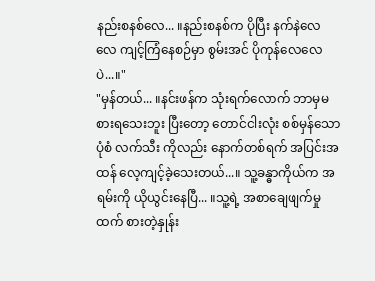နည်းစနစ်လေ... ။နည်းစနစ်က ပိုပြီး နက်နဲလေလေ ကျင့်ကြံနေစဉ်မှာ စွမ်းအင် ပိုကုန်လေလေပဲ...။"
"မှန်တယ်... ။နင်းဖန်က သုံးရက်လောက် ဘာမှမစားရသေးဘူး ပြီးတော့ တောင်ငါးလုံး စစ်မှန်သော ပုံစံ လက်သီး ကိုလည်း နောက်တစ်ရက် အပြင်းအထန် လေ့ကျင့်ခဲ့သေးတယ်...။ သူ့ခန္ဓာကိုယ်က အရမ်းကို ယိုယွင်းနေပြီ... ။သူ့ရဲ့ အစာချေဖျက်မှုထက် စားတဲ့နှုန်း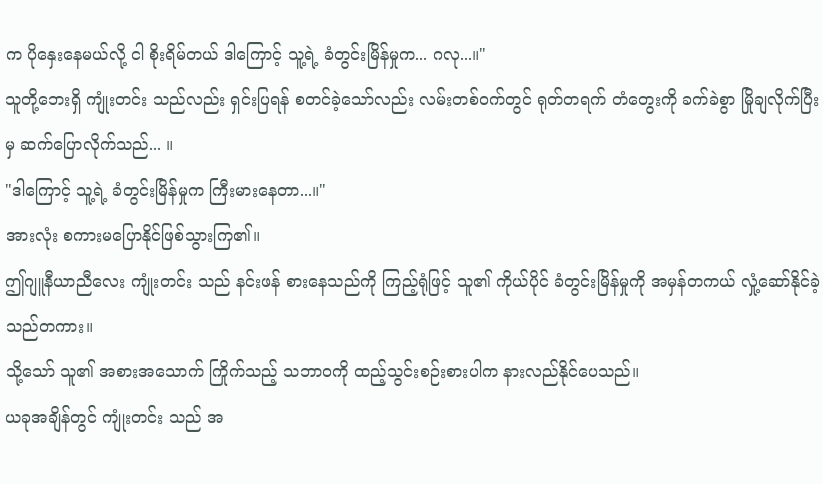က ပိုနှေးနေမယ်လို့ ငါ စိုးရိမ်တယ် ဒါကြောင့် သူ့ရဲ့ ခံတွင်းမြိန်မှုက... ဂလု...။"
သူတို့ဘေးရှိ ကျုံးတင်း သည်လည်း ရှင်းပြရန် စတင်ခဲ့သော်လည်း လမ်းတစ်ဝက်တွင် ရုတ်တရက် တံတွေးကို ခက်ခဲစွာ မြိုချလိုက်ပြီးမှ ဆက်ပြောလိုက်သည်... ။
"ဒါကြောင့် သူ့ရဲ့ ခံတွင်းမြိန်မှုက ကြီးမားနေတာ...။"
အားလုံး စကားမပြောနိုင်ဖြစ်သွားကြ၏။
ဤဂျူနီယာညီလေး ကျုံးတင်း သည် နင်းဖန် စားနေသည်ကို ကြည့်ရုံဖြင့် သူ၏ ကိုယ်ပိုင် ခံတွင်းမြိန်မှုကို အမှန်တကယ် လှုံ့ဆော်နိုင်ခဲ့သည်တကား။
သို့သော် သူ၏ အစားအသောက် ကြိုက်သည့် သဘာဝကို ထည့်သွင်းစဉ်းစားပါက နားလည်နိုင်ပေသည်။
ယခုအချိန်တွင် ကျုံးတင်း သည် အ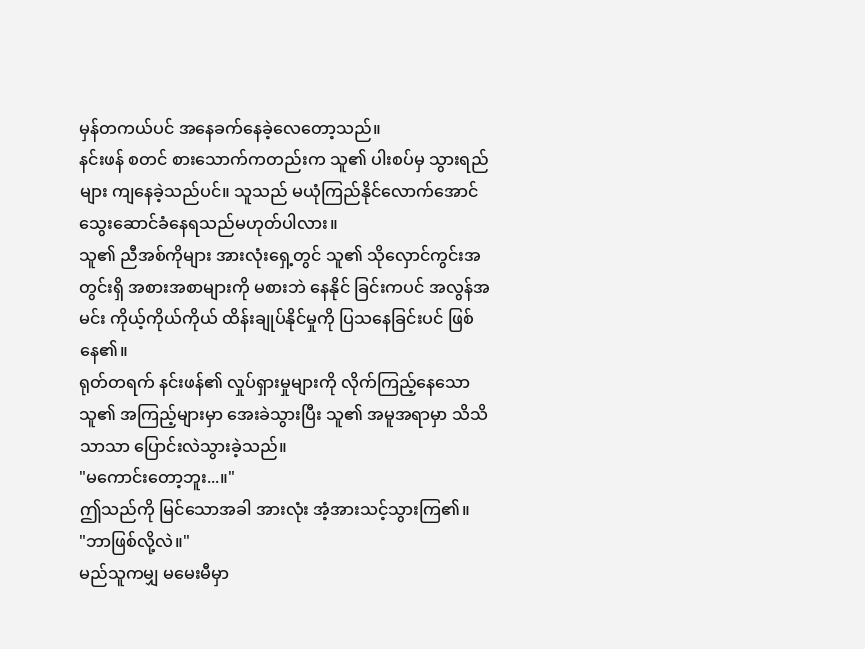မှန်တကယ်ပင် အနေခက်နေခဲ့လေတော့သည်။
နင်းဖန် စတင် စားသောက်ကတည်းက သူ၏ ပါးစပ်မှ သွားရည်များ ကျနေခဲ့သည်ပင်။ သူသည် မယုံကြည်နိုင်လောက်အောင် သွေးဆောင်ခံနေရသည်မဟုတ်ပါလား။
သူ၏ ညီအစ်ကိုများ အားလုံးရှေ့တွင် သူ၏ သိုလှောင်ကွင်းအတွင်းရှိ အစားအစာများကို မစားဘဲ နေနိုင် ခြင်းကပင် အလွန်အမင်း ကိုယ့်ကိုယ်ကိုယ် ထိန်းချုပ်နိုင်မှုကို ပြသနေခြင်းပင် ဖြစ်နေ၏။
ရုတ်တရက် နင်းဖန်၏ လှုပ်ရှားမှုများကို လိုက်ကြည့်နေသော သူ၏ အကြည့်များမှာ အေးခဲသွားပြီး သူ၏ အမူအရာမှာ သိသိသာသာ ပြောင်းလဲသွားခဲ့သည်။
"မကောင်းတော့ဘူး...။"
ဤသည်ကို မြင်သောအခါ အားလုံး အံ့အားသင့်သွားကြ၏။
"ဘာဖြစ်လို့လဲ။"
မည်သူကမျှ မမေးမီမှာ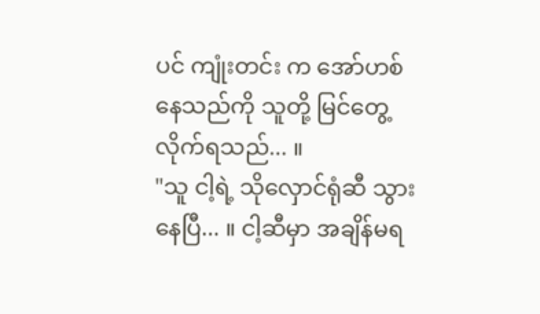ပင် ကျုံးတင်း က အော်ဟစ်နေသည်ကို သူတို့ မြင်တွေ့လိုက်ရသည်... ။
"သူ ငါ့ရဲ့ သိုလှောင်ရုံဆီ သွားနေပြီ... ။ ငါ့ဆီမှာ အချိန်မရ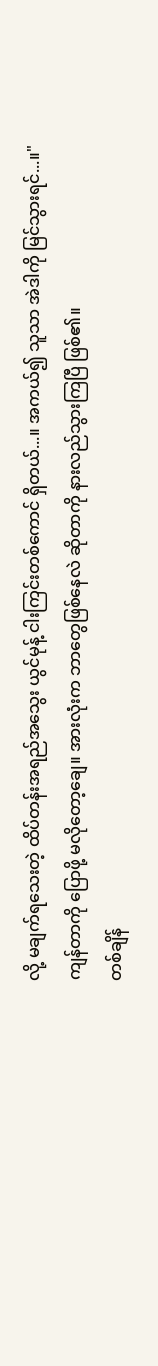လို့ မချက်ရသေးတဲ့ ထိပ်တန်းအရည်အသွေး ယွင်မုန့် ငါးကြင်းတစ်ကောင် ရှိတယ်...။ အကယ်၍ သူသာ အဲဒါကို မြင်သွားရင်...။"
ကျန်တာကို ပြောဖို့ မလိုတော့ချေ။ အားလုံးက ဘာတွေဖြစ်နေလဲ ဆိုတာကို နားလည်သွားကြပြီ ဖြစ်၏။
တစ်ချိန်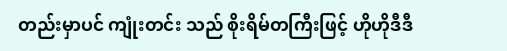တည်းမှာပင် ကျုံးတင်း သည် စိုးရိမ်တကြီးဖြင့် ဟိုဟိုဒီဒီ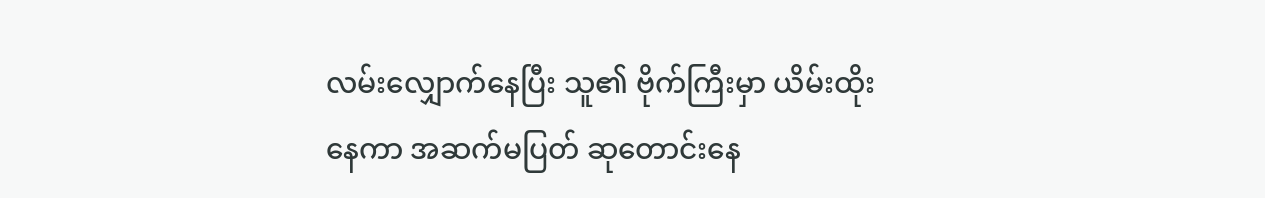လမ်းလျှောက်နေပြီး သူ၏ ဗိုက်ကြီးမှာ ယိမ်းထိုးနေကာ အဆက်မပြတ် ဆုတောင်းနေ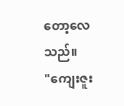တော့လေသည်။
"ကျေးဇူး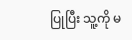ပြုပြီး သူ့ကို မ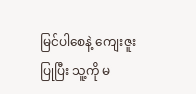မြင်ပါစေနဲ့ ကျေးဇူးပြုပြီး သူ့ကို မ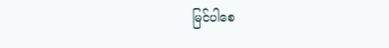မြင်ပါစေ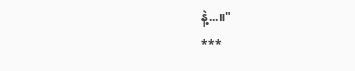နဲ့...။"
***